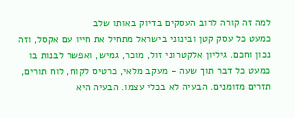למה זה קורה לרוב העסקים בדיוק באותו שלב
כמעט כל עסק קטן ובינוני בישראל מתחיל את חייו עם אקסל, וזה נכון וחכם. גיליון אלקטרוני זול, מוכר, גמיש, ואפשר לבנות בו כמעט כל דבר תוך שעה - מעקב מלאי, כרטיס לקוח, לוח תורים, תזרים מזומנים. הבעיה לא בכלי עצמו. הבעיה היא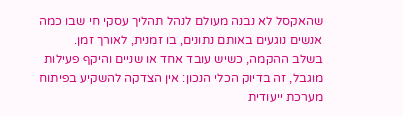שהאקסל לא נבנה מעולם לנהל תהליך עסקי חי שבו כמה אנשים נוגעים באותם נתונים, בו זמנית, לאורך זמן.
בשלב ההקמה, כשיש עובד אחד או שניים והיקף פעילות מוגבל, זה בדיוק הכלי הנכון: אין הצדקה להשקיע בפיתוח מערכת ייעודית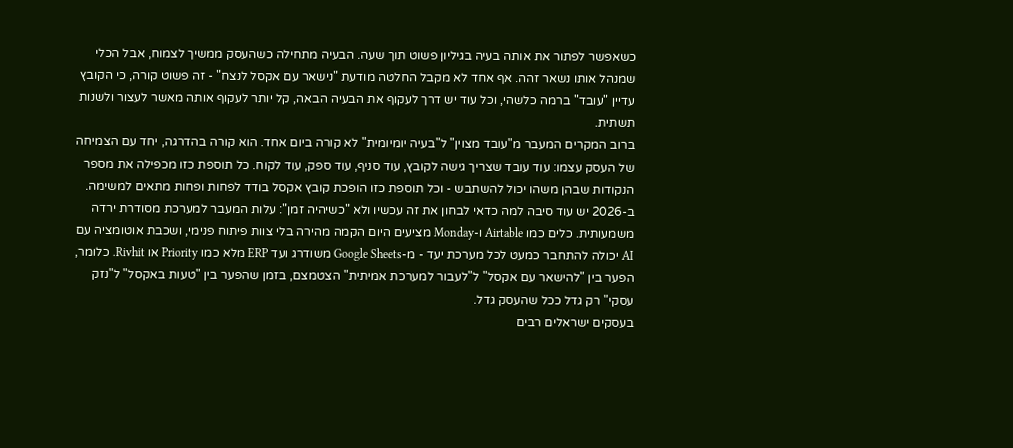כשאפשר לפתור את אותה בעיה בגיליון פשוט תוך שעה. הבעיה מתחילה כשהעסק ממשיך לצמוח, אבל הכלי שמנהל אותו נשאר זהה. אף אחד לא מקבל החלטה מודעת "נישאר עם אקסל לנצח" - זה פשוט קורה, כי הקובץ עדיין "עובד" ברמה כלשהי, וכל עוד יש דרך לעקוף את הבעיה הבאה, קל יותר לעקוף אותה מאשר לעצור ולשנות תשתית.
ברוב המקרים המעבר מ"עובד מצוין" ל"בעיה יומיומית" לא קורה ביום אחד. הוא קורה בהדרגה, יחד עם הצמיחה של העסק עצמו: עוד עובד שצריך גישה לקובץ, עוד סניף, עוד ספק, עוד לקוח. כל תוספת כזו מכפילה את מספר הנקודות שבהן משהו יכול להשתבש - וכל תוספת כזו הופכת קובץ אקסל בודד לפחות ופחות מתאים למשימה.
ב-2026 יש עוד סיבה למה כדאי לבחון את זה עכשיו ולא "כשיהיה זמן": עלות המעבר למערכת מסודרת ירדה משמעותית. כלים כמו Airtable ו-Monday מציעים היום הקמה מהירה בלי צוות פיתוח פנימי, ושכבת אוטומציה עם AI יכולה להתחבר כמעט לכל מערכת יעד - מ-Google Sheets משודרג ועד ERP מלא כמו Priority או Rivhit. כלומר, הפער בין "להישאר עם אקסל" ל"לעבור למערכת אמיתית" הצטמצם, בזמן שהפער בין "טעות באקסל" ל"נזק עסקי" רק גדל ככל שהעסק גדל.
בעסקים ישראלים רבים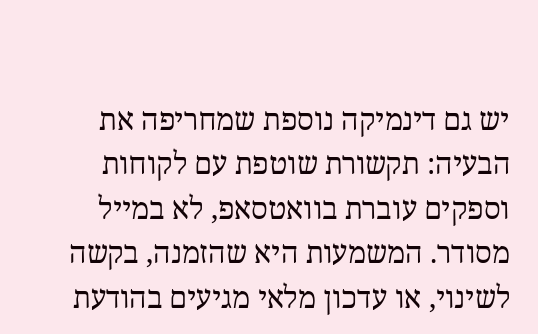יש גם דינמיקה נוספת שמחריפה את הבעיה: תקשורת שוטפת עם לקוחות וספקים עוברת בוואטסאפ, לא במייל מסודר. המשמעות היא שהזמנה, בקשה לשינוי, או עדכון מלאי מגיעים בהודעת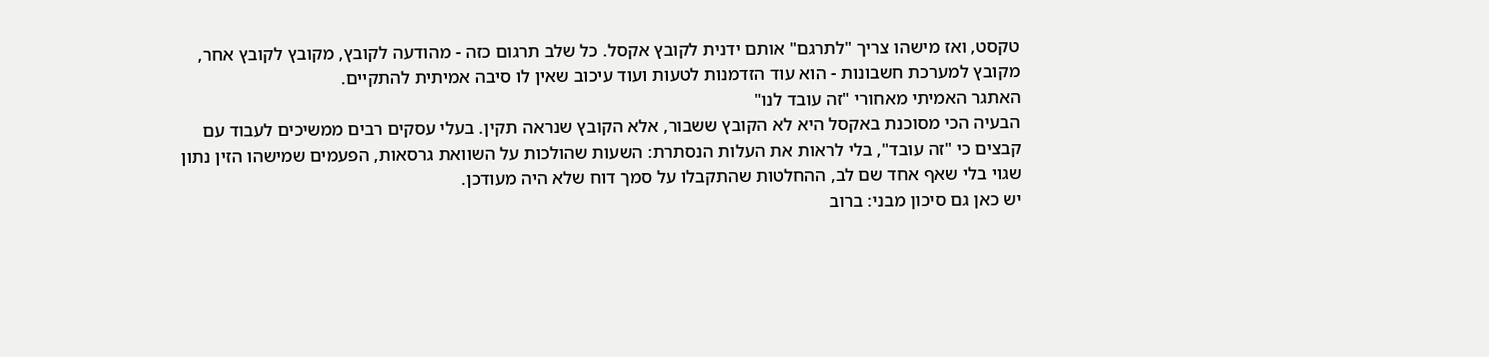טקסט, ואז מישהו צריך "לתרגם" אותם ידנית לקובץ אקסל. כל שלב תרגום כזה - מהודעה לקובץ, מקובץ לקובץ אחר, מקובץ למערכת חשבונות - הוא עוד הזדמנות לטעות ועוד עיכוב שאין לו סיבה אמיתית להתקיים.
האתגר האמיתי מאחורי "זה עובד לנו"
הבעיה הכי מסוכנת באקסל היא לא הקובץ ששבור, אלא הקובץ שנראה תקין. בעלי עסקים רבים ממשיכים לעבוד עם קבצים כי "זה עובד", בלי לראות את העלות הנסתרת: השעות שהולכות על השוואת גרסאות, הפעמים שמישהו הזין נתון שגוי בלי שאף אחד שם לב, ההחלטות שהתקבלו על סמך דוח שלא היה מעודכן.
יש כאן גם סיכון מבני: ברוב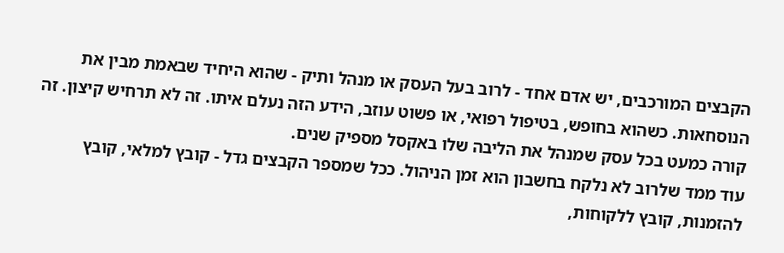הקבצים המורכבים, יש אדם אחד - לרוב בעל העסק או מנהל ותיק - שהוא היחיד שבאמת מבין את הנוסחאות. כשהוא בחופש, בטיפול רפואי, או פשוט עוזב, הידע הזה נעלם איתו. זה לא תרחיש קיצון. זה קורה כמעט בכל עסק שמנהל את הליבה שלו באקסל מספיק שנים.
עוד ממד שלרוב לא נלקח בחשבון הוא זמן הניהול. ככל שמספר הקבצים גדל - קובץ למלאי, קובץ להזמנות, קובץ ללקוחות,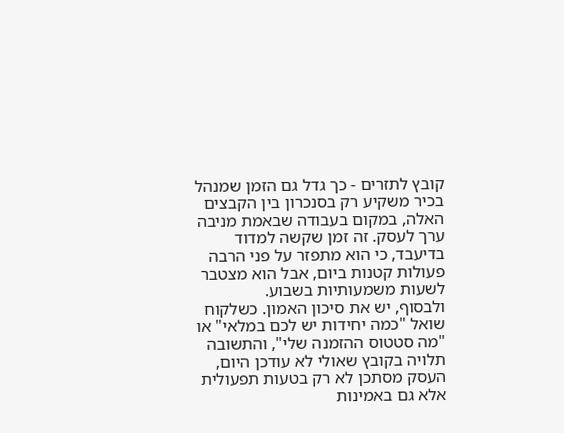קובץ לתזרים - כך גדל גם הזמן שמנהל בכיר משקיע רק בסנכרון בין הקבצים האלה, במקום בעבודה שבאמת מניבה ערך לעסק. זה זמן שקשה למדוד בדיעבד, כי הוא מתפזר על פני הרבה פעולות קטנות ביום, אבל הוא מצטבר לשעות משמעותיות בשבוע.
ולבסוף, יש את סיכון האמון. כשלקוח שואל "כמה יחידות יש לכם במלאי" או "מה סטטוס ההזמנה שלי", והתשובה תלויה בקובץ שאולי לא עודכן היום, העסק מסתכן לא רק בטעות תפעולית אלא גם באמינות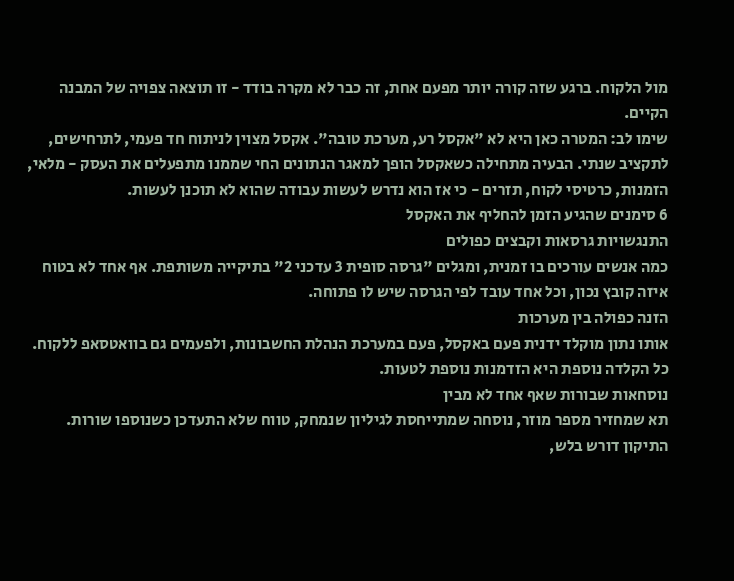מול הלקוח. ברגע שזה קורה יותר מפעם אחת, זה כבר לא מקרה בודד - זו תוצאה צפויה של המבנה הקיים.
שימו לב: המטרה כאן היא לא "אקסל רע, מערכת טובה". אקסל מצוין לניתוח חד פעמי, לתרחישים, לתקציב שנתי. הבעיה מתחילה כשאקסל הופך למאגר הנתונים החי שממנו מתפעלים את העסק - מלאי, הזמנות, כרטיסי לקוח, תזרים - כי אז הוא נדרש לעשות עבודה שהוא לא תוכנן לעשות.
6 סימנים שהגיע הזמן להחליף את האקסל
התנגשויות גרסאות וקבצים כפולים
כמה אנשים עורכים בו זמנית, ומגלים "גרסה סופית 3 עדכני 2" בתיקייה משותפת. אף אחד לא בטוח איזה קובץ נכון, וכל אחד עובד לפי הגרסה שיש לו פתוחה.
הזנה כפולה בין מערכות
אותו נתון מוקלד ידנית פעם באקסל, פעם במערכת הנהלת החשבונות, ולפעמים גם בוואטסאפ ללקוח. כל הקלדה נוספת היא הזדמנות נוספת לטעות.
נוסחאות שבורות שאף אחד לא מבין
תא שמחזיר מספר מוזר, נוסחה שמתייחסת לגיליון שנמחק, טווח שלא התעדכן כשנוספו שורות. התיקון דורש בלש,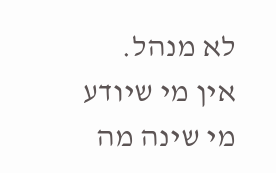לא מנהל.
אין מי שיודע מי שינה מה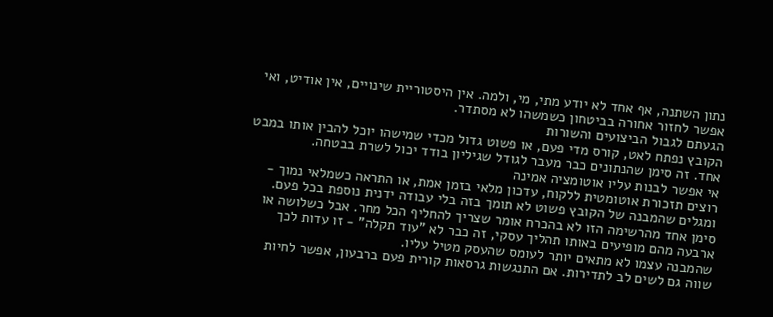נתון השתנה, אף אחד לא יודע מתי, מי, ולמה. אין היסטוריית שינויים, אין אודיט, ואי אפשר לחזור אחורה בביטחון כשמשהו לא מסתדר.
הגעתם לגבול הביצועים והשורות
הקובץ נפתח לאט, קורס מדי פעם, או פשוט גדול מכדי שמישהו יוכל להבין אותו במבט אחד. זה סימן שהנתונים כבר מעבר לגודל שגיליון בודד יכול לשרת בבטחה.
אי אפשר לבנות עליו אוטומציה אמינה
רוצים תזכורת אוטומטית ללקוח, עדכון מלאי בזמן אמת, או התראה כשמלאי נמוך - ומגלים שהמבנה של הקובץ פשוט לא תומך בזה בלי עבודה ידנית נוספת בכל פעם.
סימן אחד מהרשימה הזו לא בהכרח אומר שצריך להחליף הכל מחר. אבל כשלושה או ארבעה מהם מופיעים באותו תהליך עסקי, זה כבר לא "עוד תקלה" - זו עדות לכך שהמבנה עצמו לא מתאים יותר לעומס שהעסק מטיל עליו.
שווה גם לשים לב לתדירות. אם התנגשות גרסאות קורית פעם ברבעון, אפשר לחיות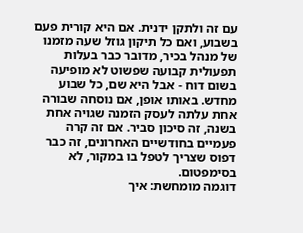עם זה ולתקן ידנית. אם היא קורית פעם בשבוע, ואם כל תיקון גוזל שעה מזמנו של מנהל בכיר, מדובר כבר בעלות תפעולית קבועה שפשוט לא מופיעה בשום דוח - אבל היא שם, כל שבוע מחדש. באותו אופן, אם נוסחה שבורה אחת עלתה לעסק הזמנה שגויה אחת בשנה, זה סיכון סביר. אם זה קרה פעמיים בחודשיים האחרונים, זה כבר דפוס שצריך לטפל בו במקור, לא בסימפטום.
דוגמה מומחשת: איך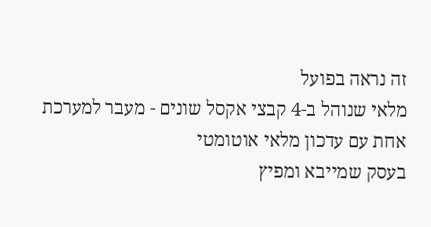זה נראה בפועל
מלאי שנוהל ב-4 קבצי אקסל שונים - מעבר למערכת אחת עם עדכון מלאי אוטומטי
בעסק שמייבא ומפיץ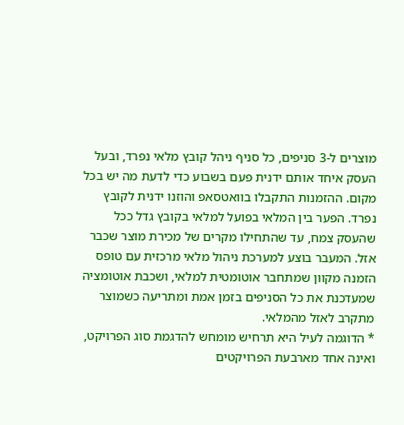מוצרים ל-3 סניפים, כל סניף ניהל קובץ מלאי נפרד, ובעל העסק איחד אותם ידנית פעם בשבוע כדי לדעת מה יש בכל מקום. ההזמנות התקבלו בוואטסאפ והוזנו ידנית לקובץ נפרד. הפער בין המלאי בפועל למלאי בקובץ גדל ככל שהעסק צמח, עד שהתחילו מקרים של מכירת מוצר שכבר אזל. המעבר בוצע למערכת ניהול מלאי מרכזית עם טופס הזמנה מקוון שמתחבר אוטומטית למלאי, ושכבת אוטומציה שמעדכנת את כל הסניפים בזמן אמת ומתריעה כשמוצר מתקרב לאזל מהמלאי.
* הדוגמה לעיל היא תרחיש מומחש להדגמת סוג הפרויקט, ואינה אחד מארבעת הפרויקטים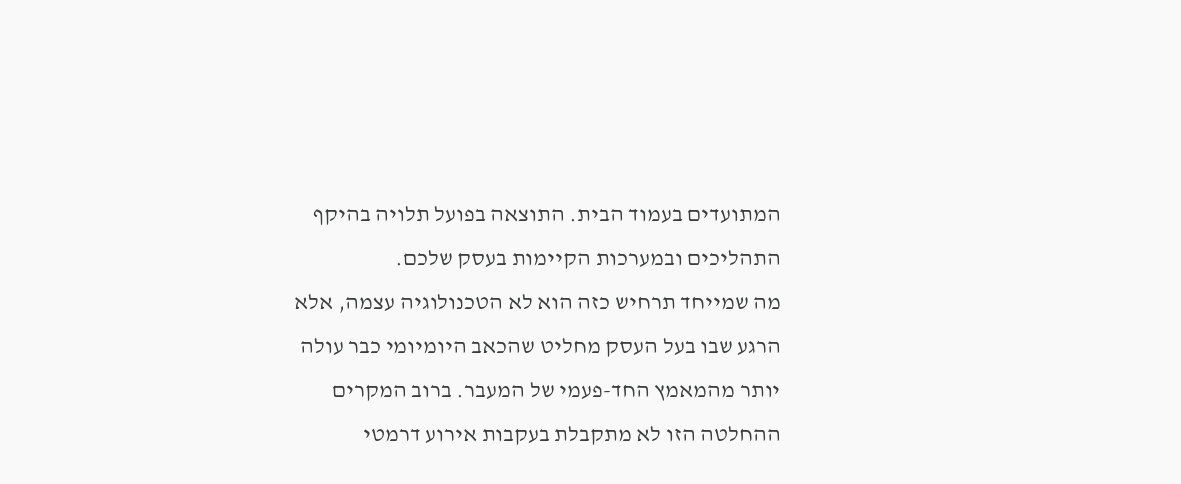המתועדים בעמוד הבית. התוצאה בפועל תלויה בהיקף התהליכים ובמערכות הקיימות בעסק שלכם.
מה שמייחד תרחיש כזה הוא לא הטכנולוגיה עצמה, אלא הרגע שבו בעל העסק מחליט שהכאב היומיומי כבר עולה יותר מהמאמץ החד-פעמי של המעבר. ברוב המקרים ההחלטה הזו לא מתקבלת בעקבות אירוע דרמטי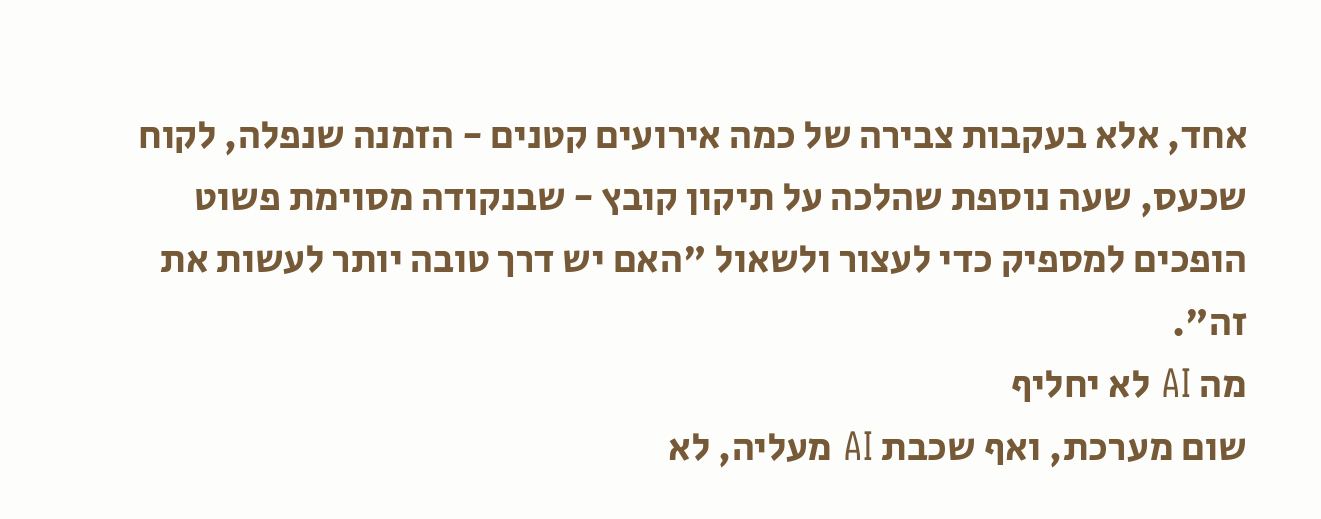אחד, אלא בעקבות צבירה של כמה אירועים קטנים - הזמנה שנפלה, לקוח שכעס, שעה נוספת שהלכה על תיקון קובץ - שבנקודה מסוימת פשוט הופכים למספיק כדי לעצור ולשאול "האם יש דרך טובה יותר לעשות את זה".
מה AI לא יחליף
שום מערכת, ואף שכבת AI מעליה, לא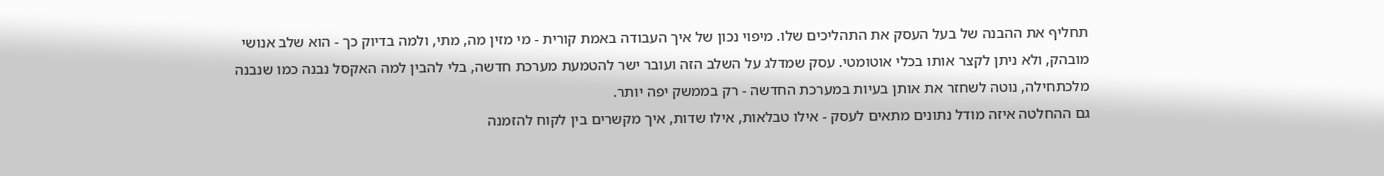תחליף את ההבנה של בעל העסק את התהליכים שלו. מיפוי נכון של איך העבודה באמת קורית - מי מזין מה, מתי, ולמה בדיוק כך - הוא שלב אנושי מובהק, ולא ניתן לקצר אותו בכלי אוטומטי. עסק שמדלג על השלב הזה ועובר ישר להטמעת מערכת חדשה, בלי להבין למה האקסל נבנה כמו שנבנה מלכתחילה, נוטה לשחזר את אותן בעיות במערכת החדשה - רק בממשק יפה יותר.
גם ההחלטה איזה מודל נתונים מתאים לעסק - אילו טבלאות, אילו שדות, איך מקשרים בין לקוח להזמנה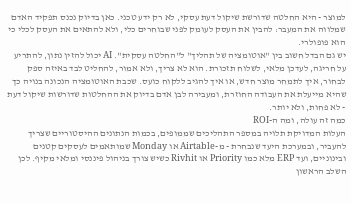למוצר - היא החלטה שדורשת שיקול דעת עסקי, לא רק ידע טכני. כאן בדיוק נכנס תפקיד האדם שמלווה את המעבר: להבין את העסק לעומק לפני שבוחרים כלי, ולא להתאים את העסק לכלי כי הוא פופולרי.
יש גם הבדל חשוב בין "אוטומציה של תהליך" ל"החלטה עסקית". AI יכול להזין נתון, להתריע על חריגה, לעדכן מלאי, לשלוח תזכורת. הוא לא צריך, ולא אמור, להחליט לבד באיזה ספק לבחור, איך לתמחר מוצר חדש, או איך להגיב ללקוח כועס. שכבת האוטומציה הנכונה בנויה כך שהיא מייעלת את העבודה החוזרת, ומעבירה לבן אדם בדיוק את ההחלטות שדורשות שיקול דעת - לא פחות, ולא יותר.
כמה זה עולה, ומה ה-ROI
העלות המדויקת תלויה במספר התהליכים שממופים, בכמות הנתונים ההיסטוריים שצריך להעביר, ובמערכת היעד שנבחרת - מ-Airtable או Monday שמותאמים לעסקים קטנים ובינוניים, ועד ERP מלא כמו Priority או Rivhit כשיש צורך בניהול פיננסי ומלאי מקיף. לכן השלב הראשון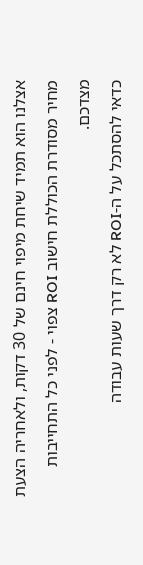אצלנו הוא תמיד שיחת מיפוי חינם של 30 דקות, ולאחריה הצעת מחיר מסודרת הכוללת חישוב ROI צפוי - לפני כל התחייבות מצדכם.
כדאי להסתכל על ה-ROI לא רק דרך שעות עבודה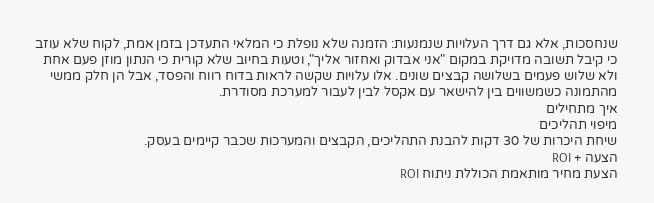שנחסכות, אלא גם דרך העלויות שנמנעות: הזמנה שלא נופלת כי המלאי התעדכן בזמן אמת, לקוח שלא עוזב כי קיבל תשובה מדויקת במקום "אני אבדוק ואחזור אליך", וטעות בחיוב שלא קורית כי הנתון מוזן פעם אחת ולא שלוש פעמים בשלושה קבצים שונים. אלו עלויות שקשה לראות בדוח רווח והפסד, אבל הן חלק ממשי מהתמונה כשמשווים בין להישאר עם אקסל לבין לעבור למערכת מסודרת.
איך מתחילים
מיפוי תהליכים
שיחת היכרות של 30 דקות להבנת התהליכים, הקבצים והמערכות שכבר קיימים בעסק.
הצעה + ROI
הצעת מחיר מותאמת הכוללת ניתוח ROI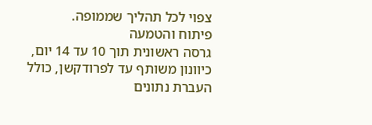צפוי לכל תהליך שממופה.
פיתוח והטמעה
גרסה ראשונית תוך 10 עד 14 יום, כיוונון משותף עד לפרודקשן, כולל העברת נתונים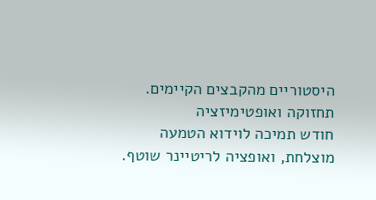היסטוריים מהקבצים הקיימים.
תחזוקה ואופטימיזציה
חודש תמיכה לוידוא הטמעה מוצלחת, ואופציה לריטיינר שוטף.